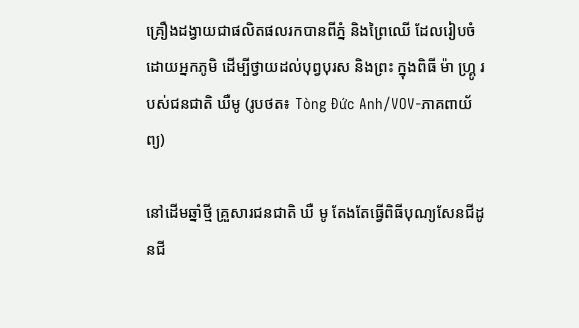គ្រឿងដង្វាយជាផលិតផលរកបានពីភ្នំ និងព្រៃឈើ ដែលរៀបចំដោយអ្នកភូមិ ដើម្បីថ្វាយដល់បុព្វបុរស និងព្រះ ក្នុងពិធី ម៉ា ហ្គ្រូ របស់ជនជាតិ ឃឺមូ (រូបថត៖ Tòng Đức Anh/VOV-ភាគពាយ័ព្យ)

នៅដើមឆ្នាំថ្មី គ្រួសារជនជាតិ ឃឺ មូ តែងតែធ្វើពិធីបុណ្យសែនជីដូនជី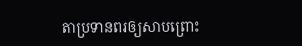តាប្រទានពរឲ្យសាបព្រោះ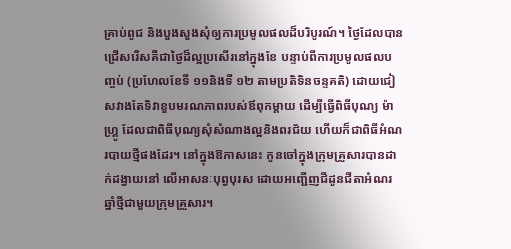គ្រាប់ពូជ និងបួងសួងសុំឲ្យការប្រមូលផលដ៏បរិបូរណ៍។ ថ្ងៃដែលបានជ្រើសរើសគឺជាថ្ងៃដ៏ល្អប្រសើរនៅក្នុងខែ បន្ទាប់ពីការប្រមូលផលបញ្ចប់ (ប្រហែលខែទី ១១និងទី ១២ តាមប្រតិទិនចន្ទគតិ) ដោយជៀសវាងតែទិវាខួបមរណភាពរបស់ឪពុកម្តាយ ដើម្បីធ្វើពិធីបុណ្យ ម៉ា ហ្គ្រូ ដែលជាពិធីបុណ្យសុំសំណាងល្អនិងពរជ័យ ហើយក៏ជាពិធីអំណរបាយថ្មីផងដែរ។ នៅក្នុងឱកាសនេះ កូនចៅក្នុងក្រុមគ្រួសារបានដាក់ដង្វាយនៅ លើអាសនៈបុព្វបុរស ដោយអញ្ជើញជីដូនជីតាអំណរឆ្នាំថ្មីជាមួយក្រុមគ្រួសារ។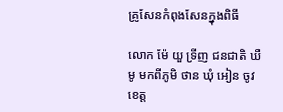គ្រូសែនកំពុងសែនក្នុងពិធី

លោក ម៉ែ យួ ទ្រីញ ជនជាតិ ឃឺ មូ មកពីភូមិ ថាន ឃុំ អៀន ចូវ ខេត្ត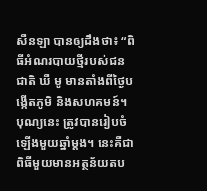សឺនឡា បានឲ្យដឹងថា៖ “ពិធីអំណរបាយថ្មីរបស់ជនជាតិ ឃឺ មូ មានតាំងពីថ្ងៃបង្កើតភូមិ និងសហគមន៍។ បុណ្យនេះ ត្រូវបានរៀបចំឡើងមួយឆ្នាំម្តង។ នេះគឺជាពិធីមួយមានអត្ថន័យតប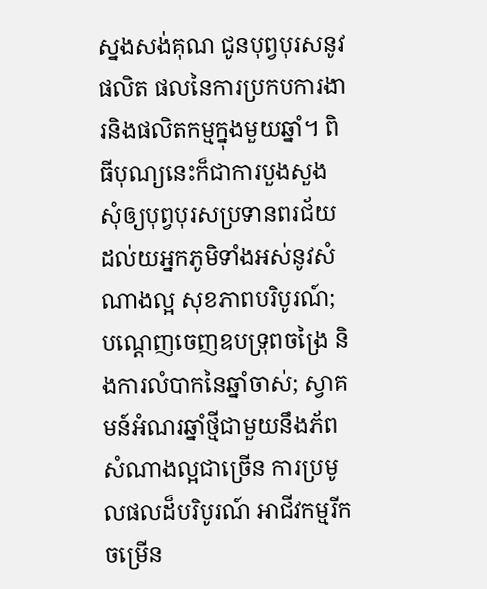ស្នងសង់គុណ ជូនបុព្វបុរសនូវផលិត ផលនៃការប្រកបការងារនិងផលិតកម្មក្នុងមួយឆ្នាំ។ ពិធីបុណ្យនេះក៏ជាការបួងសួងសុំឲ្យបុព្វបុរសប្រទានពរជ័យដល់យអ្នកភូមិទាំងអស់នូវសំណាងល្អ សុខភាពបរិបូរណ៍; បណ្តេញចេញឧបទ្រុពចង្រៃ និងការលំបាកនៃឆ្នាំចាស់; ស្វាគមន៍អំណរឆ្នាំថ្មីជាមួយនឹងភ័ពសំណាងល្អជាច្រើន ការប្រមូលផលដ៏បរិបូរណ៍ អាជីវកម្មរីកចម្រើន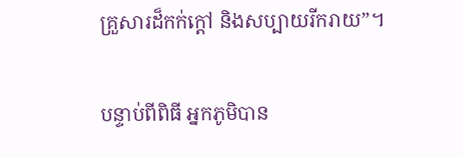គ្រួសារដ៏កក់ក្តៅ និងសប្បាយរីករាយ”។

បន្ទាប់ពីពិធី អ្នកភូមិបាន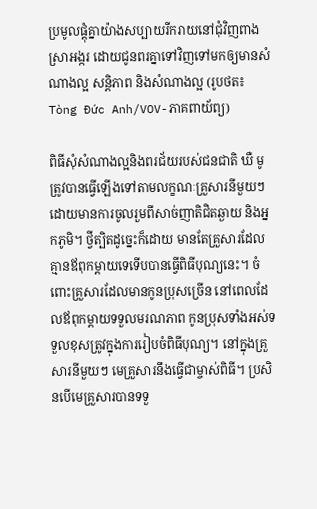ប្រមូលផ្តុំគ្នាយ៉ាងសប្បាយរីករាយនៅជុំវិញពាងស្រាអង្ករ ដោយជូនពរគ្នាទៅវិញទៅមកឲ្យមានសំណាងល្អ សន្តិភាព និងសំណាងល្អ (រូបថត៖ Tòng Đức Anh/VOV-ភាគពាយ័ព្យ)

ពិធីសុំសំណាងល្អនិងពរជ័យរបស់ជនជាតិ ឃឺ មូ ត្រូវបានធ្វើឡើងទៅតាមលក្ខណៈគ្រួសារនីមួយៗ ដោយមានការចូលរួមពីសាច់ញាតិជិតឆ្ងាយ និងអ្នកភូមិ។ ថ្វីត្បិតដូច្នេះក៏ដោយ មានតែគ្រួសារដែលគ្មានឪពុកម្តាយទេទើបបានធ្វើពិធីបុណ្យនេះ។ ចំពោះគ្រួសារដែលមានកូនប្រុសច្រើន នៅពេលដែលឪពុកម្តាយទទួលមរណភាព កូនប្រុសទាំងអស់ទទួលខុសត្រូវក្នុងការរៀបចំពិធីបុណ្យ។ នៅក្នុងគ្រួសារនីមួយៗ មេគ្រួសារនឹងធ្វើជាម្ចាស់ពិធី។ ប្រសិនបើមេគ្រួសារបានទទួ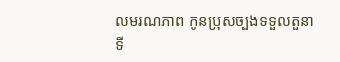លមរណភាព កូនប្រុសច្បងទទួលតួនាទី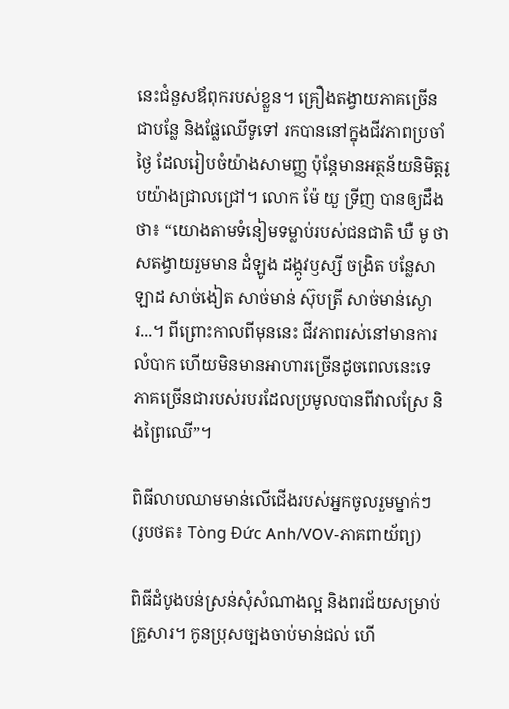នេះជំនួសឪពុករបស់ខ្លួន។ គ្រឿងតង្វាយភាគច្រើនជាបន្លែ និងផ្លែឈើទូទៅ រកបាននៅក្នុងជីវភាពប្រចាំថ្ងៃ ដែលរៀបចំយ៉ាងសាមញ្ញ ប៉ុន្តែមានអត្ថន័យនិមិត្តរូបយ៉ាងជ្រាលជ្រៅ។ លោក ម៉ែ យួ ទ្រីញ បានឲ្យដឹងថា៖ “យោងតាមទំនៀមទម្លាប់របស់ជនជាតិ ឃឺ មូ ថាសតង្វាយរួមមាន ដំឡូង ដង្កូវឫស្សី ចង្រិត បន្លែសាឡាដ សាច់ងៀត សាច់មាន់ ស៊ុបត្រី សាច់មាន់ស្ងោរ...។ ពីព្រោះកាលពីមុននេះ ជីវភាពរស់នៅមានការលំបាក ហើយមិនមានអាហារច្រើនដូចពេលនេះទេ ភាគច្រើនជារបស់របរដែលប្រមូលបានពីវាលស្រែ និងព្រៃឈើ”។

ពិធីលាបឈាមមាន់លើជើងរបស់អ្នកចូលរួមម្នាក់ៗ (រូបថត៖ Tòng Đức Anh/VOV-ភាគពាយ័ព្យ)

ពិធីដំបូងបន់ស្រន់សុំសំណាងល្អ និងពរជ័យសម្រាប់គ្រួសារ។ កូនប្រុសច្បងចាប់មាន់ជល់ ហើ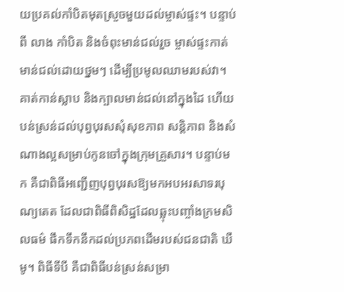យប្រគល់កាំបិតមុតស្រួចមួយដល់ម្ចាស់ផ្ទះ។ បន្ទាប់ពី លាង កាំបិត និងចំពុះមាន់ជល់រួច ម្ចាស់ផ្ទះកាត់មាន់ជល់ដោយថ្នមៗ ដើម្បីប្រមូលឈាមរបស់វា។ គាត់កាន់ស្លាប និងក្បាលមាន់ជល់នៅក្នុងដៃ ហើយបន់ស្រន់ដល់បុព្វបុរសសុំសុខភាព សន្តិភាព និងសំណាងល្អសម្រាប់កូនចៅក្នុងក្រុមគ្រួសារ។ បន្ទាប់មក គឺជាពិធីអញ្ជើញបុព្វបុរសឱ្យមកអបអរសាទរបុណ្យតេត ដែលជាពិធីពិសិដ្ឋដែលឆ្លុះបញ្ចាំងក្រមសិលធម៌ ផឹកទឹកនឹកដល់ប្រភពដើមរបស់ជនជាតិ ឃឺ មូ។ ពិធីទីបី គឺជាពិធីបន់ស្រន់សម្រា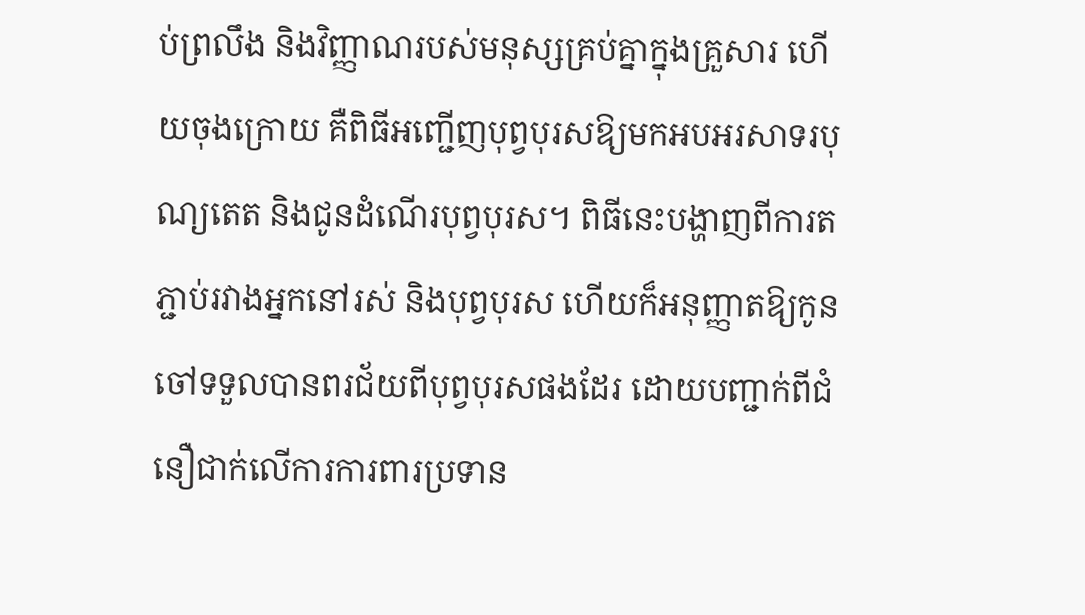ប់ព្រលឹង និងវិញ្ញាណរបស់មនុស្សគ្រប់គ្នាក្នុងគ្រួសារ ហើយចុងក្រោយ គឺពិធីអញ្ជើញបុព្វបុរសឱ្យមកអបអរសាទរបុណ្យតេត និងជូនដំណើរបុព្វបុរស។ ពិធីនេះបង្ហាញពីការតភ្ជាប់រវាងអ្នកនៅរស់ និងបុព្វបុរស ហើយក៏អនុញ្ញាតឱ្យកូនចៅទទួលបានពរជ័យពីបុព្វបុរសផងដែរ ដោយបញ្ជាក់ពីជំនឿជាក់លើការការពារប្រទាន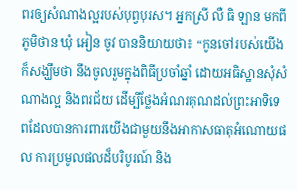ពរឲ្យសំណាងល្អរបស់បុព្វបុរស។ អ្នកស្រី លឺ ធិ ឡាន មកពីភូមិថាន ឃុំ អៀន ចូវ បាននិយាយថា៖ “កូនចៅរបស់យើងក៏សង្ឃឹមថា នឹងចូលរួមក្នុងពិធីប្រចាំឆ្នាំ ដោយអធិស្ឋានសុំសំណាងល្អ និងពរជ័យ ដើម្បីថ្លែងអំណរគុណដល់ព្រះអាទិទេពដែលបានការពារយើងជាមួយនឹងអាកាសធាតុអំណោយផល ការប្រមូលផលដ៏បរិបូរណ៍ និង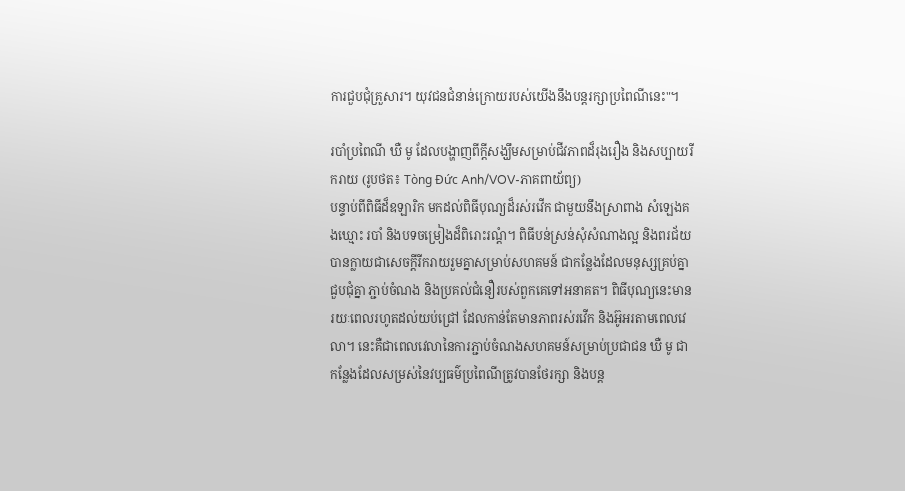ការជួបជុំគ្រួសារ។ យុវជនជំនាន់ក្រោយរបស់យើងនឹងបន្តរក្សាប្រពៃណីនេះ"។

របាំប្រពៃណី ឃឺ មូ ដែលបង្ហាញពីក្តីសង្ឃឹមសម្រាប់ជីវភាពដ៏រុងរឿង និងសប្បាយរីករាយ (រូបថត៖ Tòng Đức Anh/VOV-ភាគពាយ័ព្យ)
បន្ទាប់ពីពិធីដ៏ឧឡារិក មកដល់ពិធីបុណ្យដ៏រស់រវើក ជាមួយនឹងស្រាពាង សំឡេងគងឃ្មោះ របាំ និងបទចម្រៀងដ៏ពិរោះរណ្តំ។ ពិធីបន់ស្រន់សុំសំណាងល្អ និងពរជ័យបានក្លាយជាសេចក្តីរីករាយរួមគ្នាសម្រាប់សហគមន៍ ជាកន្លែងដែលមនុស្សគ្រប់គ្នាជួបជុំគ្នា ភ្ជាប់ចំណង និងប្រគល់ជំនឿរបស់ពួកគេទៅអនាគត។ ពិធីបុណ្យនេះមានរយៈពេលរហូតដល់យប់ជ្រៅ ដែលកាន់តែមានភាពរស់រវើក និងអ៊ូអរតាមពេលវេលា។ នេះគឺជាពេលវេលានៃការភ្ជាប់ចំណងសហគមន៍សម្រាប់ប្រជាជន ឃឺ មូ ជាកន្លែងដែលសម្រស់នៃវប្បធម៌ប្រពៃណីត្រូវបានថែរក្សា និងបន្ត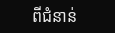ពីជំនាន់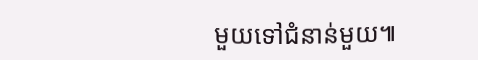មួយទៅជំនាន់មួយ៕